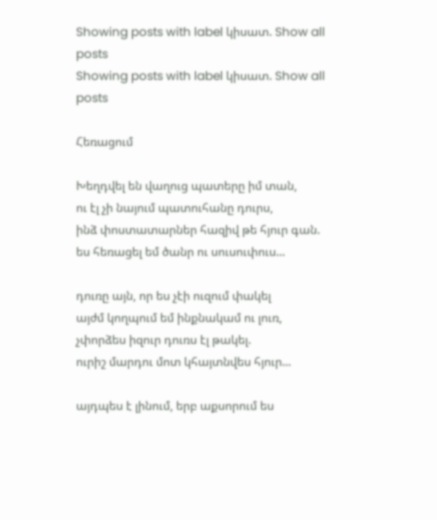Showing posts with label կիսատ. Show all posts
Showing posts with label կիսատ. Show all posts

Հեռացում

Խեղդվել են վաղուց պատերը իմ տան,
ու էլ չի նայում պատուհանը դուրս,
ինձ փոստատարներ հազիվ թե հյուր գան.
ես հեռացել եմ ծանր ու սուսուփուս...

դուռը այն, որ ես չէի ուզում փակել
այժմ կողպում եմ ինքնակամ ու լուռ,
չփորձես իզուր դուռս էլ թակել.
ուրիշ մարդու մոտ կհայտնվես հյուր...

այդպես է լինում, երբ աքսորում ես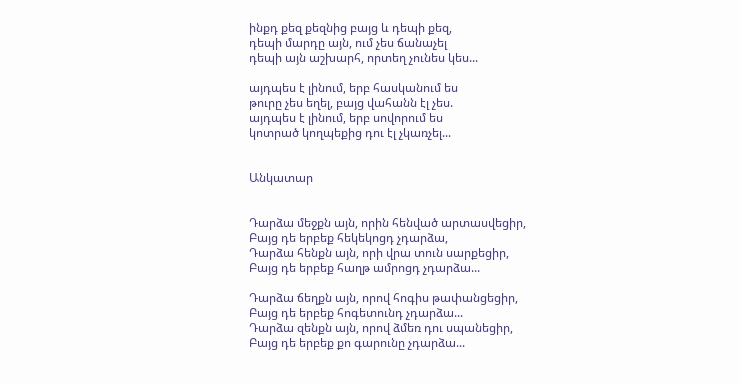ինքդ քեզ քեզնից բայց և դեպի քեզ,
դեպի մարդը այն, ում չես ճանաչել
դեպի այն աշխարհ, որտեղ չունես կես...

այդպես է լինում, երբ հասկանում ես
թուրը չես եղել, բայց վահանն էլ չես.
այդպես է լինում, երբ սովորում ես
կոտրած կողպեքից դու էլ չկառչել...


Անկատար


Դարձա մեջքն այն, որին հենված արտասվեցիր,
Բայց դե երբեք հեկեկոցդ չդարձա,
Դարձա հենքն այն, որի վրա տուն սարքեցիր,
Բայց դե երբեք հաղթ ամրոցդ չդարձա...

Դարձա ճեղքն այն, որով հոգիս թափանցեցիր,
Բայց դե երբեք հոգետունդ չդարձա...
Դարձա զենքն այն, որով ձմեռ դու սպանեցիր,
Բայց դե երբեք քո գարունը չդարձա...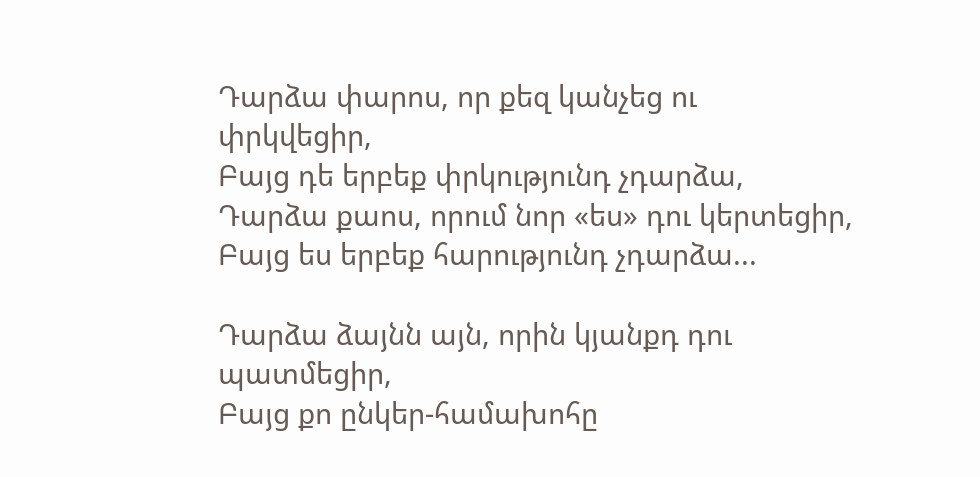Դարձա փարոս, որ քեզ կանչեց ու փրկվեցիր,
Բայց դե երբեք փրկությունդ չդարձա,
Դարձա քաոս, որում նոր «ես» դու կերտեցիր,
Բայց ես երբեք հարությունդ չդարձա...

Դարձա ձայնն այն, որին կյանքդ դու պատմեցիր,
Բայց քո ընկեր-համախոհը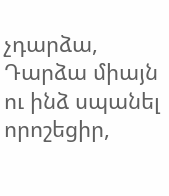չդարձա,
Դարձա միայն ու ինձ սպանել որոշեցիր,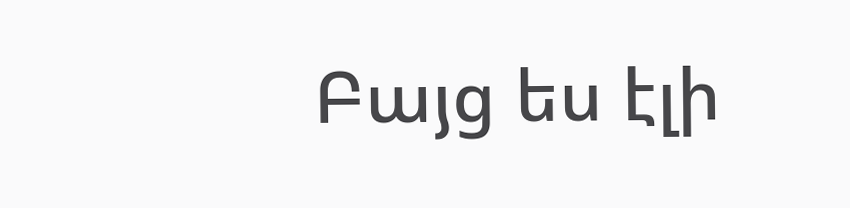Բայց ես էլի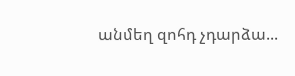անմեղ զոհդ չդարձա...